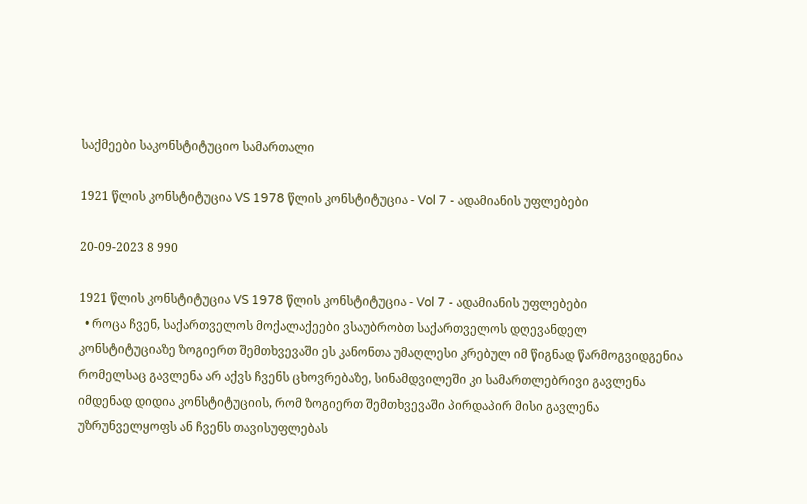საქმეები საკონსტიტუციო სამართალი

1921 წლის კონსტიტუცია VS 1978 წლის კონსტიტუცია - Vol 7 - ადამიანის უფლებები

20-09-2023 8 990

1921 წლის კონსტიტუცია VS 1978 წლის კონსტიტუცია - Vol 7 - ადამიანის უფლებები
  • როცა ჩვენ, საქართველოს მოქალაქეები ვსაუბრობთ საქართველოს დღევანდელ კონსტიტუციაზე ზოგიერთ შემთხვევაში ეს კანონთა უმაღლესი კრებულ იმ წიგნად წარმოგვიდგენია რომელსაც გავლენა არ აქვს ჩვენს ცხოვრებაზე, სინამდვილეში კი სამართლებრივი გავლენა იმდენად დიდია კონსტიტუციის, რომ ზოგიერთ შემთხვევაში პირდაპირ მისი გავლენა უზრუნველყოფს ან ჩვენს თავისუფლებას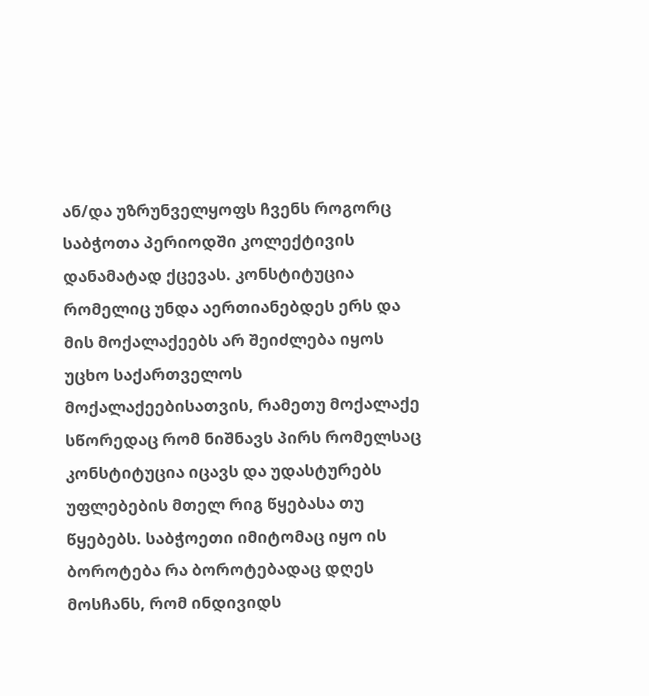ან/და უზრუნველყოფს ჩვენს როგორც საბჭოთა პერიოდში კოლექტივის დანამატად ქცევას. კონსტიტუცია რომელიც უნდა აერთიანებდეს ერს და მის მოქალაქეებს არ შეიძლება იყოს უცხო საქართველოს მოქალაქეებისათვის, რამეთუ მოქალაქე სწორედაც რომ ნიშნავს პირს რომელსაც კონსტიტუცია იცავს და უდასტურებს უფლებების მთელ რიგ წყებასა თუ წყებებს. საბჭოეთი იმიტომაც იყო ის ბოროტება რა ბოროტებადაც დღეს მოსჩანს, რომ ინდივიდს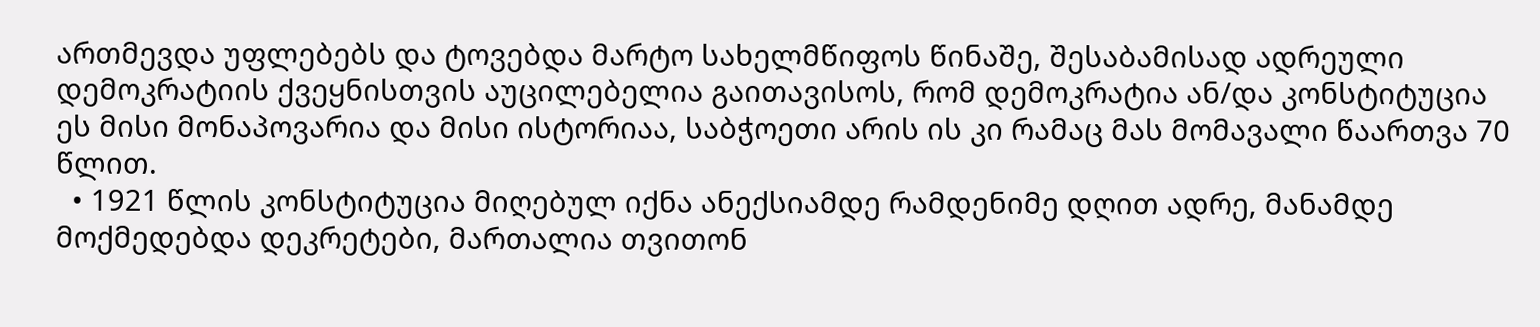ართმევდა უფლებებს და ტოვებდა მარტო სახელმწიფოს წინაშე, შესაბამისად ადრეული დემოკრატიის ქვეყნისთვის აუცილებელია გაითავისოს, რომ დემოკრატია ან/და კონსტიტუცია ეს მისი მონაპოვარია და მისი ისტორიაა, საბჭოეთი არის ის კი რამაც მას მომავალი წაართვა 70 წლით.
  • 1921 წლის კონსტიტუცია მიღებულ იქნა ანექსიამდე რამდენიმე დღით ადრე, მანამდე მოქმედებდა დეკრეტები, მართალია თვითონ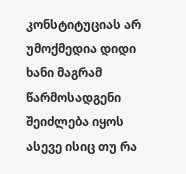კონსტიტუციას არ უმოქმედია დიდი ხანი მაგრამ წარმოსადგენი შეიძლება იყოს ასევე ისიც თუ რა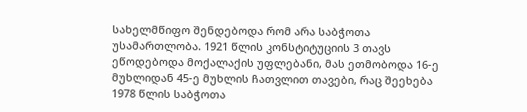სახელმწიფო შენდებოდა რომ არა საბჭოთა უსამართლობა. 1921 წლის კონსტიტუციის 3 თავს ეწოდებოდა მოქალაქის უფლებანი, მას ეთმობოდა 16-ე მუხლიდან 45-ე მუხლის ჩათვლით თავები, რაც შეეხება 1978 წლის საბჭოთა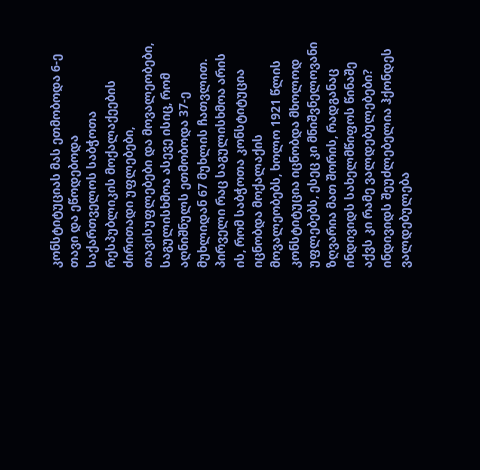კონსტიტუციას მას ეთმობოდა 6-ე თავი და ეწოდებოდა საქართველოს საბჭოთა რესპუბლიკის მოქალაქეების ძირითადი უფლებები, თავისუფლებები და მოვალეობები, საგულისხმოა ასევე ისიც, რომ აღნიშნულს ეთმობოდა 37-ე მუხლიდან 67 მუხლის ჩათვლით. პირველი რაც საგულისხმოა არის ის, რომ საბჭოთა კონსტიტუცია იცნობდა მოქალაქის მოვალეობებს, ხოლო 1921 წლის კონსტიტუცია იცნობდა მხოლოდ უფლებებს, ესეც კი მნიშვნელოვანი ზღვარია მათ შორის, რადგანაც ინდივიდს სახელმწიფოს წინაშე აქვს კი რამე ვალდებულებები? ინდივიდს შეუძლებელია ჰქონდეს ვალდებულება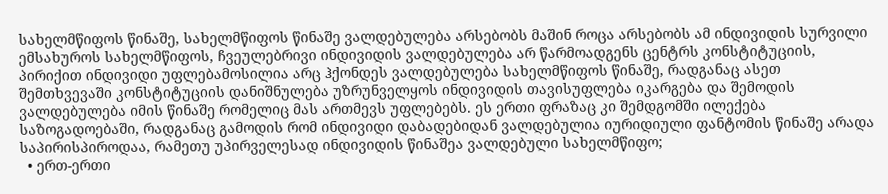სახელმწიფოს წინაშე, სახელმწიფოს წინაშე ვალდებულება არსებობს მაშინ როცა არსებობს ამ ინდივიდის სურვილი ემსახუროს სახელმწიფოს, ჩვეულებრივი ინდივიდის ვალდებულება არ წარმოადგენს ცენტრს კონსტიტუციის, პირიქით ინდივიდი უფლებამოსილია არც ჰქონდეს ვალდებულება სახელმწიფოს წინაშე, რადგანაც ასეთ შემთხვევაში კონსტიტუციის დანიშნულება უზრუნველყოს ინდივიდის თავისუფლება იკარგება და შემოდის ვალდებულება იმის წინაშე რომელიც მას ართმევს უფლებებს. ეს ერთი ფრაზაც კი შემდგომში ილექება საზოგადოებაში, რადგანაც გამოდის რომ ინდივიდი დაბადებიდან ვალდებულია იურიდიული ფანტომის წინაშე არადა საპირისპიროდაა, რამეთუ უპირველესად ინდივიდის წინაშეა ვალდებული სახელმწიფო;
  • ერთ-ერთი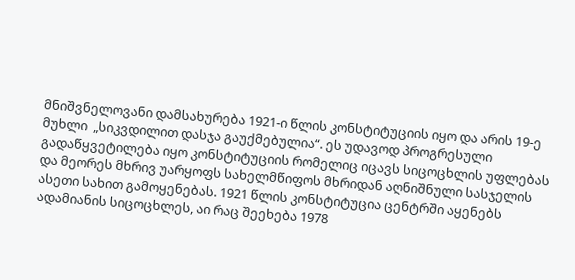მნიშვნელოვანი დამსახურება 1921-ი წლის კონსტიტუციის იყო და არის 19-ე მუხლი  „სიკვდილით დასჯა გაუქმებულია“. ეს უდავოდ პროგრესული გადაწყვეტილება იყო კონსტიტუციის რომელიც იცავს სიცოცხლის უფლებას და მეორეს მხრივ უარყოფს სახელმწიფოს მხრიდან აღნიშნული სასჯელის ასეთი სახით გამოყენებას. 1921 წლის კონსტიტუცია ცენტრში აყენებს ადამიანის სიცოცხლეს, აი რაც შეეხება 1978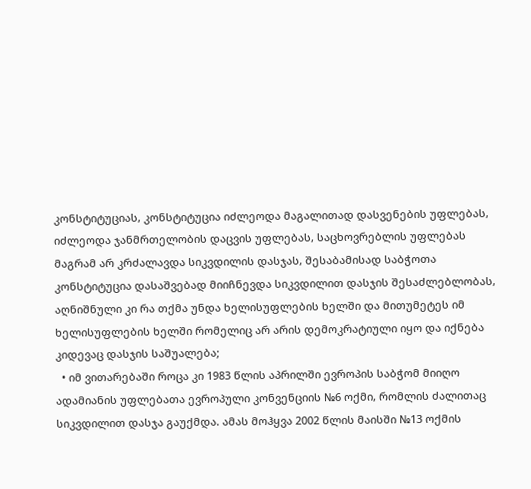კონსტიტუციას, კონსტიტუცია იძლეოდა მაგალითად დასვენების უფლებას, იძლეოდა ჯანმრთელობის დაცვის უფლებას, საცხოვრებლის უფლებას მაგრამ არ კრძალავდა სიკვდილის დასჯას, შესაბამისად საბჭოთა კონსტიტუცია დასაშვებად მიიჩნევდა სიკვდილით დასჯის შესაძლებლობას, აღნიშნული კი რა თქმა უნდა ხელისუფლების ხელში და მითუმეტეს იმ ხელისუფლების ხელში რომელიც არ არის დემოკრატიული იყო და იქნება კიდევაც დასჯის საშუალება;
  • იმ ვითარებაში როცა კი 1983 წლის აპრილში ევროპის საბჭომ მიიღო ადამიანის უფლებათა ევროპული კონვენციის №6 ოქმი, რომლის ძალითაც სიკვდილით დასჯა გაუქმდა. ამას მოჰყვა 2002 წლის მაისში №13 ოქმის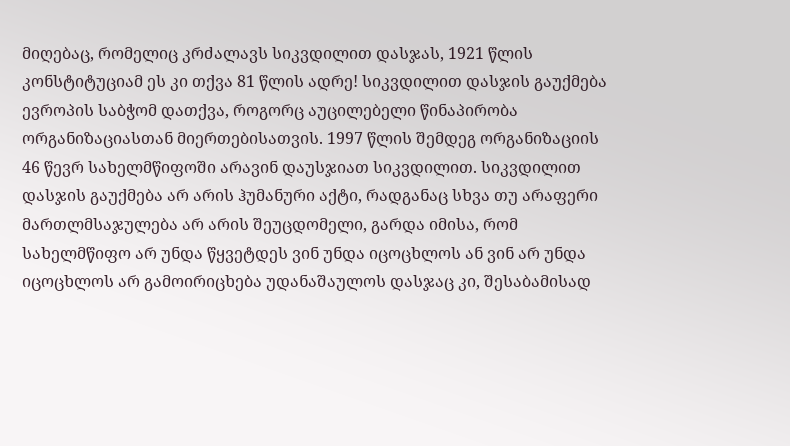მიღებაც, რომელიც კრძალავს სიკვდილით დასჯას, 1921 წლის კონსტიტუციამ ეს კი თქვა 81 წლის ადრე! სიკვდილით დასჯის გაუქმება ევროპის საბჭომ დათქვა, როგორც აუცილებელი წინაპირობა ორგანიზაციასთან მიერთებისათვის. 1997 წლის შემდეგ ორგანიზაციის 46 წევრ სახელმწიფოში არავინ დაუსჯიათ სიკვდილით. სიკვდილით დასჯის გაუქმება არ არის ჰუმანური აქტი, რადგანაც სხვა თუ არაფერი მართლმსაჯულება არ არის შეუცდომელი, გარდა იმისა, რომ სახელმწიფო არ უნდა წყვეტდეს ვინ უნდა იცოცხლოს ან ვინ არ უნდა იცოცხლოს არ გამოირიცხება უდანაშაულოს დასჯაც კი, შესაბამისად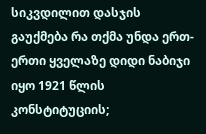სიკვდილით დასჯის გაუქმება რა თქმა უნდა ერთ-ერთი ყველაზე დიდი ნაბიჯი იყო 1921 წლის კონსტიტუციის;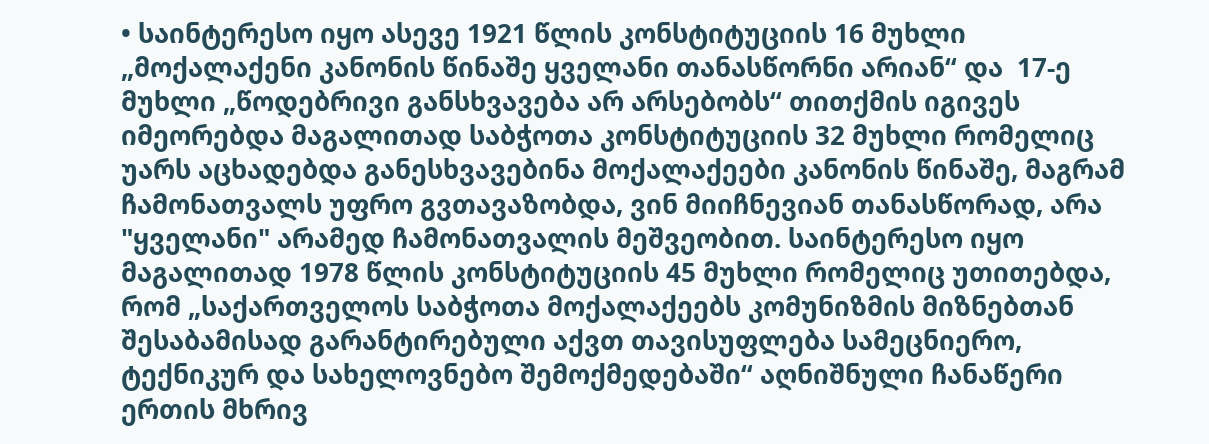• საინტერესო იყო ასევე 1921 წლის კონსტიტუციის 16 მუხლი „მოქალაქენი კანონის წინაშე ყველანი თანასწორნი არიან“ და  17-ე მუხლი „წოდებრივი განსხვავება არ არსებობს“ თითქმის იგივეს იმეორებდა მაგალითად საბჭოთა კონსტიტუციის 32 მუხლი რომელიც უარს აცხადებდა განესხვავებინა მოქალაქეები კანონის წინაშე, მაგრამ ჩამონათვალს უფრო გვთავაზობდა, ვინ მიიჩნევიან თანასწორად, არა "ყველანი" არამედ ჩამონათვალის მეშვეობით. საინტერესო იყო მაგალითად 1978 წლის კონსტიტუციის 45 მუხლი რომელიც უთითებდა, რომ „საქართველოს საბჭოთა მოქალაქეებს კომუნიზმის მიზნებთან შესაბამისად გარანტირებული აქვთ თავისუფლება სამეცნიერო, ტექნიკურ და სახელოვნებო შემოქმედებაში“ აღნიშნული ჩანაწერი ერთის მხრივ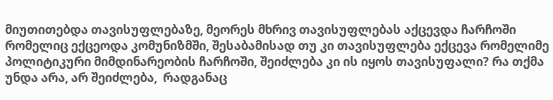მიუთითებდა თავისუფლებაზე, მეორეს მხრივ თავისუფლებას აქცევდა ჩარჩოში რომელიც ექცეოდა კომუნიზმში, შესაბამისად თუ კი თავისუფლება ექცევა რომელიმე პოლიტიკური მიმდინარეობის ჩარჩოში, შეიძლება კი ის იყოს თავისუფალი? რა თქმა უნდა არა, არ შეიძლება,  რადგანაც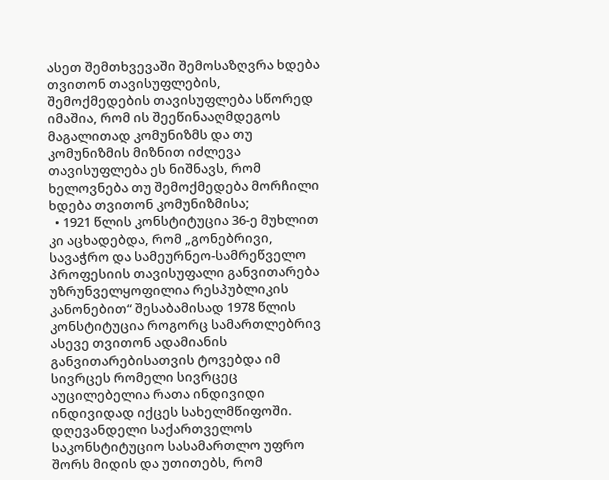ასეთ შემთხვევაში შემოსაზღვრა ხდება თვითონ თავისუფლების, შემოქმედების თავისუფლება სწორედ იმაშია, რომ ის შეეწინააღმდეგოს მაგალითად კომუნიზმს და თუ კომუნიზმის მიზნით იძლევა თავისუფლება ეს ნიშნავს, რომ ხელოვნება თუ შემოქმედება მორჩილი ხდება თვითონ კომუნიზმისა;
  • 1921 წლის კონსტიტუცია 36-ე მუხლით კი აცხადებდა, რომ „გონებრივი, სავაჭრო და სამეურნეო-სამრეწველო პროფესიის თავისუფალი განვითარება უზრუნველყოფილია რესპუბლიკის კანონებით“ შესაბამისად 1978 წლის კონსტიტუცია როგორც სამართლებრივ ასევე თვითონ ადამიანის განვითარებისათვის ტოვებდა იმ სივრცეს რომელი სივრცეც აუცილებელია რათა ინდივიდი ინდივიდად იქცეს სახელმწიფოში. დღევანდელი საქართველოს საკონსტიტუციო სასამართლო უფრო შორს მიდის და უთითებს, რომ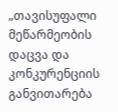„თავისუფალი მეწარმეობის დაცვა და კონკურენციის განვითარება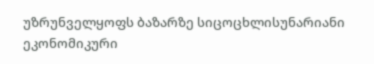უზრუნველყოფს ბაზარზე სიცოცხლისუნარიანი ეკონომიკური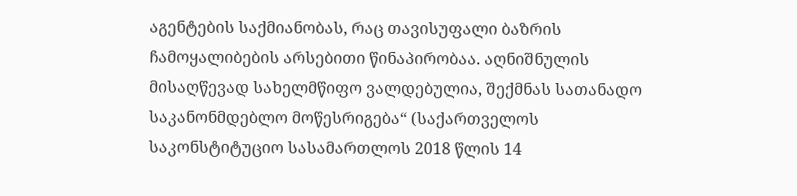აგენტების საქმიანობას, რაც თავისუფალი ბაზრის ჩამოყალიბების არსებითი წინაპირობაა. აღნიშნულის მისაღწევად სახელმწიფო ვალდებულია, შექმნას სათანადო საკანონმდებლო მოწესრიგება“ (საქართველოს საკონსტიტუციო სასამართლოს 2018 წლის 14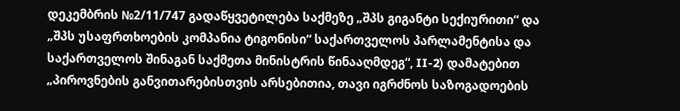დეკემბრის №2/11/747 გადაწყვეტილება საქმეზე „შპს გიგანტი სექიურითი“ და „შპს უსაფრთხოების კომპანია ტიგონისი“ საქართველოს პარლამენტისა და საქართველოს შინაგან საქმეთა მინისტრის წინააღმდეგ“, II-2) დამატებით „პიროვნების განვითარებისთვის არსებითია, თავი იგრძნოს საზოგადოების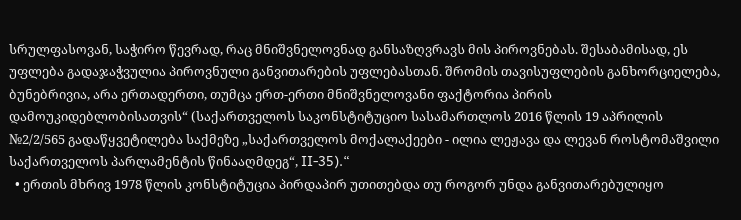სრულფასოვან, საჭირო წევრად, რაც მნიშვნელოვნად განსაზღვრავს მის პიროვნებას. შესაბამისად, ეს უფლება გადაჯაჭვულია პიროვნული განვითარების უფლებასთან. შრომის თავისუფლების განხორციელება, ბუნებრივია, არა ერთადერთი, თუმცა ერთ-ერთი მნიშვნელოვანი ფაქტორია პირის დამოუკიდებლობისათვის“ (საქართველოს საკონსტიტუციო სასამართლოს 2016 წლის 19 აპრილის №2/2/565 გადაწყვეტილება საქმეზე „საქართველოს მოქალაქეები - ილია ლეჟავა და ლევან როსტომაშვილი საქართველოს პარლამენტის წინააღმდეგ“, II-35).“
  • ერთის მხრივ 1978 წლის კონსტიტუცია პირდაპირ უთითებდა თუ როგორ უნდა განვითარებულიყო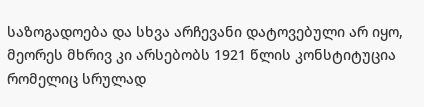საზოგადოება და სხვა არჩევანი დატოვებული არ იყო, მეორეს მხრივ კი არსებობს 1921 წლის კონსტიტუცია რომელიც სრულად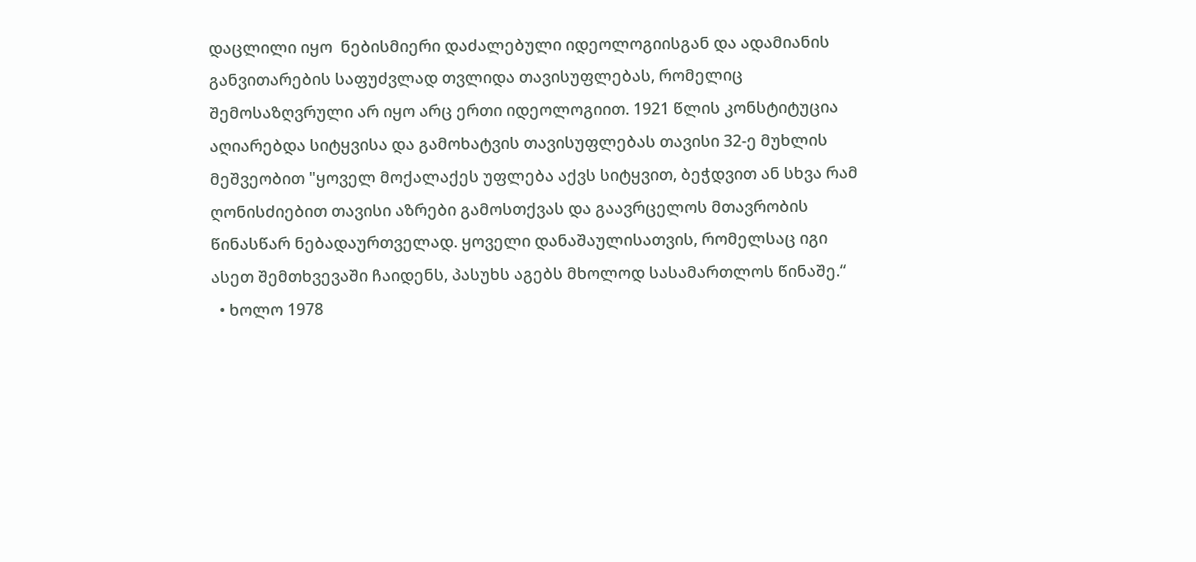დაცლილი იყო  ნებისმიერი დაძალებული იდეოლოგიისგან და ადამიანის განვითარების საფუძვლად თვლიდა თავისუფლებას, რომელიც შემოსაზღვრული არ იყო არც ერთი იდეოლოგიით. 1921 წლის კონსტიტუცია აღიარებდა სიტყვისა და გამოხატვის თავისუფლებას თავისი 32-ე მუხლის მეშვეობით "ყოველ მოქალაქეს უფლება აქვს სიტყვით, ბეჭდვით ან სხვა რამ ღონისძიებით თავისი აზრები გამოსთქვას და გაავრცელოს მთავრობის წინასწარ ნებადაურთველად. ყოველი დანაშაულისათვის, რომელსაც იგი ასეთ შემთხვევაში ჩაიდენს, პასუხს აგებს მხოლოდ სასამართლოს წინაშე.“
  • ხოლო 1978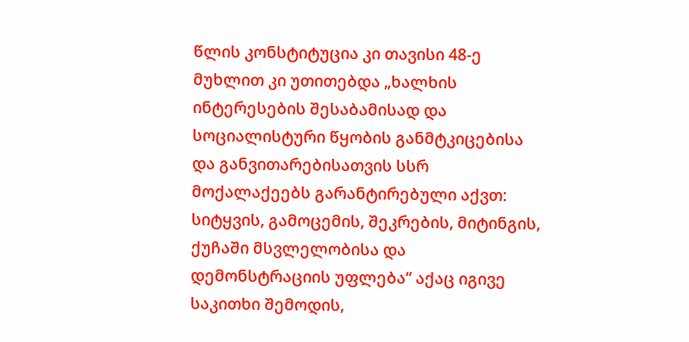წლის კონსტიტუცია კი თავისი 48-ე მუხლით კი უთითებდა „ხალხის ინტერესების შესაბამისად და სოციალისტური წყობის განმტკიცებისა და განვითარებისათვის სსრ მოქალაქეებს გარანტირებული აქვთ: სიტყვის, გამოცემის, შეკრების, მიტინგის, ქუჩაში მსვლელობისა და დემონსტრაციის უფლება“ აქაც იგივე საკითხი შემოდის,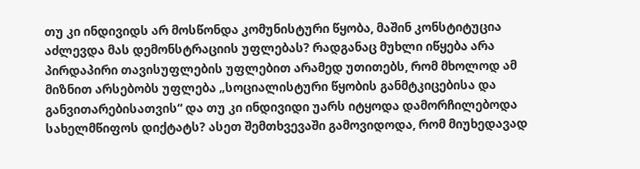თუ კი ინდივიდს არ მოსწონდა კომუნისტური წყობა, მაშინ კონსტიტუცია აძლევდა მას დემონსტრაციის უფლებას? რადგანაც მუხლი იწყება არა პირდაპირი თავისუფლების უფლებით არამედ უთითებს, რომ მხოლოდ ამ მიზნით არსებობს უფლება „სოციალისტური წყობის განმტკიცებისა და განვითარებისათვის“ და თუ კი ინდივიდი უარს იტყოდა დამორჩილებოდა სახელმწიფოს დიქტატს? ასეთ შემთხვევაში გამოვიდოდა, რომ მიუხედავად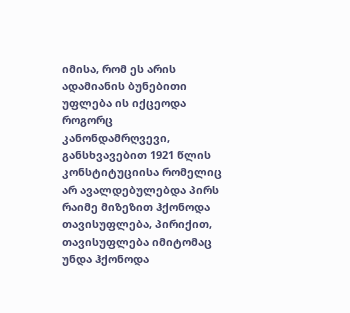იმისა, რომ ეს არის ადამიანის ბუნებითი უფლება ის იქცეოდა როგორც კანონდამრღვევი, განსხვავებით 1921 წლის კონსტიტუციისა რომელიც არ ავალდებულებდა პირს რაიმე მიზეზით ჰქონოდა თავისუფლება, პირიქით, თავისუფლება იმიტომაც უნდა ჰქონოდა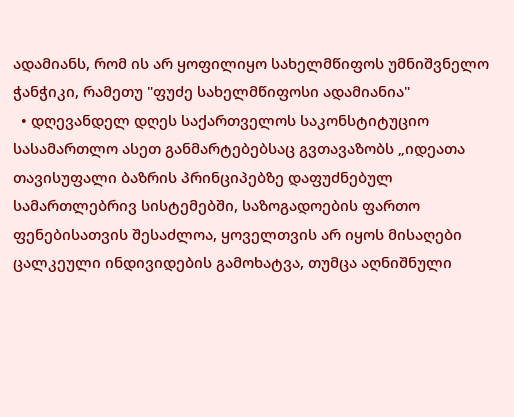ადამიანს, რომ ის არ ყოფილიყო სახელმწიფოს უმნიშვნელო ჭანჭიკი, რამეთუ "ფუძე სახელმწიფოსი ადამიანია"
  • დღევანდელ დღეს საქართველოს საკონსტიტუციო სასამართლო ასეთ განმარტებებსაც გვთავაზობს „იდეათა თავისუფალი ბაზრის პრინციპებზე დაფუძნებულ სამართლებრივ სისტემებში, საზოგადოების ფართო ფენებისათვის შესაძლოა, ყოველთვის არ იყოს მისაღები ცალკეული ინდივიდების გამოხატვა, თუმცა აღნიშნული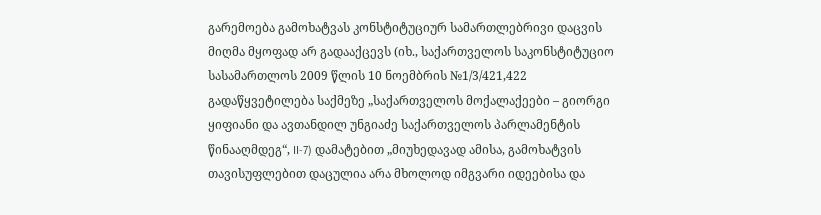გარემოება გამოხატვას კონსტიტუციურ სამართლებრივი დაცვის მიღმა მყოფად არ გადააქცევს (იხ., საქართველოს საკონსტიტუციო სასამართლოს 2009 წლის 10 ნოემბრის №1/3/421,422 გადაწყვეტილება საქმეზე „საქართველოს მოქალაქეები – გიორგი ყიფიანი და ავთანდილ უნგიაძე საქართველოს პარლამენტის წინააღმდეგ“, II-7) დამატებით „მიუხედავად ამისა, გამოხატვის თავისუფლებით დაცულია არა მხოლოდ იმგვარი იდეებისა და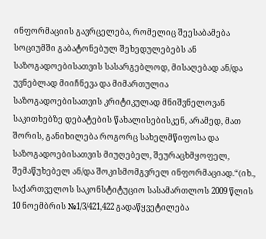ინფორმაციის გავრცელება, რომელიც შეესაბამება სოციუმში გაბატონებულ შეხედულებებს ან საზოგადოებისათვის სასარგებლოდ, მისაღებად ან/და უვნებლად მიიჩნევა და მიმართულია საზოგადოებისათვის კრიტიკულად მნიშვნელოვან საკითხებზე დებატების წახალისებისკენ, არამედ, მათ შორის, განიხილება როგორც სახელმწიფოსა და საზოგადოებისათვის მიუღებელ, შეურაცხმყოფელ, შემაწუხებელ ან/და შოკისმომგვრელ ინფორმაციად.“(იხ., საქართველოს საკონსტიტუციო სასამართლოს 2009 წლის 10 ნოემბრის №1/3/421,422 გადაწყვეტილება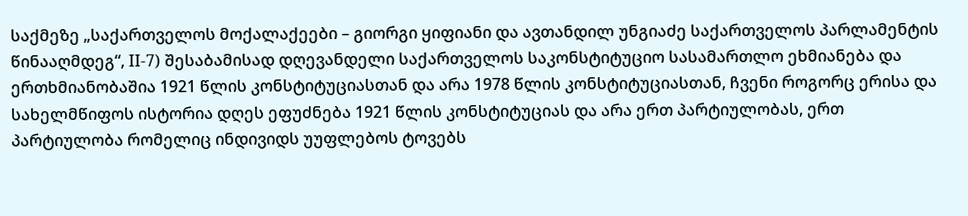საქმეზე „საქართველოს მოქალაქეები – გიორგი ყიფიანი და ავთანდილ უნგიაძე საქართველოს პარლამენტის წინააღმდეგ“, II-7) შესაბამისად დღევანდელი საქართველოს საკონსტიტუციო სასამართლო ეხმიანება და ერთხმიანობაშია 1921 წლის კონსტიტუციასთან და არა 1978 წლის კონსტიტუციასთან, ჩვენი როგორც ერისა და სახელმწიფოს ისტორია დღეს ეფუძნება 1921 წლის კონსტიტუციას და არა ერთ პარტიულობას, ერთ პარტიულობა რომელიც ინდივიდს უუფლებოს ტოვებს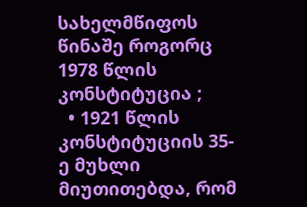სახელმწიფოს წინაშე როგორც 1978 წლის კონსტიტუცია ;
  • 1921 წლის კონსტიტუციის 35-ე მუხლი მიუთითებდა, რომ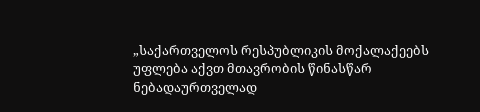„საქართველოს რესპუბლიკის მოქალაქეებს უფლება აქვთ მთავრობის წინასწარ ნებადაურთველად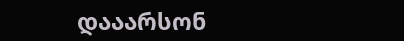დააარსონ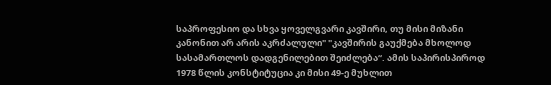საპროფესიო და სხვა ყოველგვარი კავშირი, თუ მისი მიზანი კანონით არ არის აკრძალული" "კავშირის გაუქმება მხოლოდ სასამართლოს დადგენილებით შეიძლება“. ამის საპირისპიროდ 1978 წლის კონსტიტუცია კი მისი 49-ე მუხლით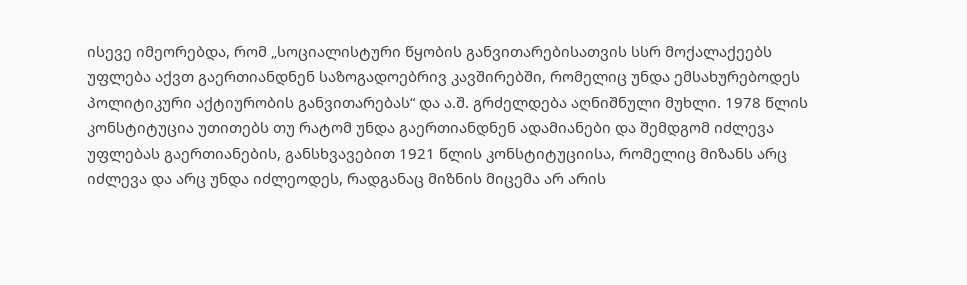ისევე იმეორებდა, რომ „სოციალისტური წყობის განვითარებისათვის სსრ მოქალაქეებს უფლება აქვთ გაერთიანდნენ საზოგადოებრივ კავშირებში, რომელიც უნდა ემსახურებოდეს პოლიტიკური აქტიურობის განვითარებას“ და ა.შ. გრძელდება აღნიშნული მუხლი. 1978 წლის კონსტიტუცია უთითებს თუ რატომ უნდა გაერთიანდნენ ადამიანები და შემდგომ იძლევა უფლებას გაერთიანების, განსხვავებით 1921 წლის კონსტიტუციისა, რომელიც მიზანს არც იძლევა და არც უნდა იძლეოდეს, რადგანაც მიზნის მიცემა არ არის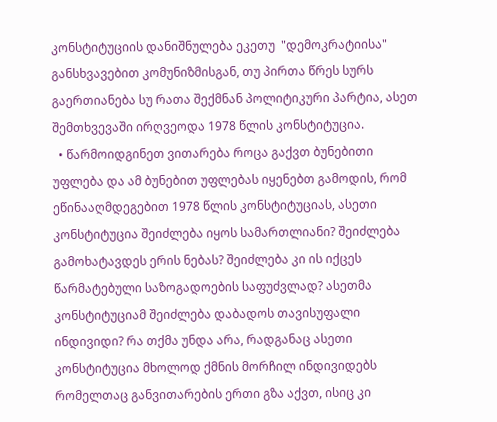კონსტიტუციის დანიშნულება ეკეთუ  "დემოკრატიისა" განსხვავებით კომუნიზმისგან, თუ პირთა წრეს სურს გაერთიანება სუ რათა შექმნან პოლიტიკური პარტია, ასეთ შემთხვევაში ირღვეოდა 1978 წლის კონსტიტუცია.
  • წარმოიდგინეთ ვითარება როცა გაქვთ ბუნებითი უფლება და ამ ბუნებით უფლებას იყენებთ გამოდის, რომ ეწინააღმდეგებით 1978 წლის კონსტიტუციას, ასეთი კონსტიტუცია შეიძლება იყოს სამართლიანი? შეიძლება გამოხატავდეს ერის ნებას? შეიძლება კი ის იქცეს წარმატებული საზოგადოების საფუძვლად? ასეთმა კონსტიტუციამ შეიძლება დაბადოს თავისუფალი ინდივიდი? რა თქმა უნდა არა, რადგანაც ასეთი კონსტიტუცია მხოლოდ ქმნის მორჩილ ინდივიდებს რომელთაც განვითარების ერთი გზა აქვთ, ისიც კი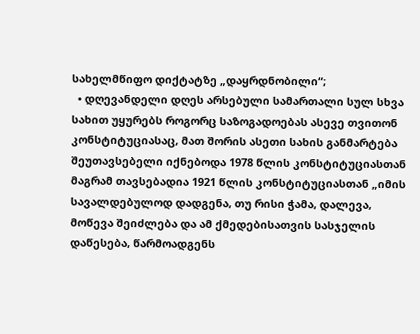სახელმწიფო დიქტატზე „დაყრდნობილი“;
  • დღევანდელი დღეს არსებული სამართალი სულ სხვა სახით უყურებს როგორც საზოგადოებას ასევე თვითონ კონსტიტუციასაც, მათ შორის ასეთი სახის განმარტება შეუთავსებელი იქნებოდა 1978 წლის კონსტიტუციასთან მაგრამ თავსებადია 1921 წლის კონსტიტუციასთან „იმის სავალდებულოდ დადგენა, თუ რისი ჭამა, დალევა, მოწევა შეიძლება და ამ ქმედებისათვის სასჯელის დაწესება, წარმოადგენს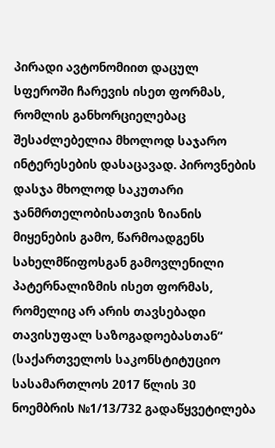პირადი ავტონომიით დაცულ სფეროში ჩარევის ისეთ ფორმას, რომლის განხორციელებაც შესაძლებელია მხოლოდ საჯარო ინტერესების დასაცავად. პიროვნების დასჯა მხოლოდ საკუთარი ჯანმრთელობისათვის ზიანის მიყენების გამო, წარმოადგენს სახელმწიფოსგან გამოვლენილი პატერნალიზმის ისეთ ფორმას, რომელიც არ არის თავსებადი თავისუფალ საზოგადოებასთან“ (საქართველოს საკონსტიტუციო სასამართლოს 2017 წლის 30 ნოემბრის №1/13/732 გადაწყვეტილება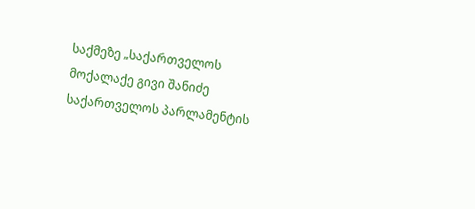საქმეზე „საქართველოს მოქალაქე გივი შანიძე საქართველოს პარლამენტის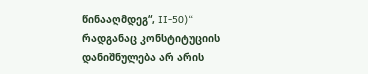წინააღმდეგ“, II-50)“ რადგანაც კონსტიტუციის დანიშნულება არ არის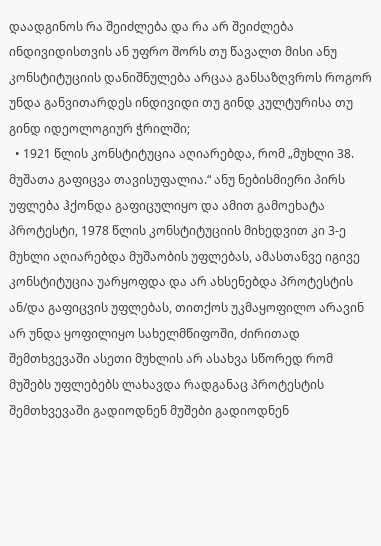დაადგინოს რა შეიძლება და რა არ შეიძლება ინდივიდისთვის ან უფრო შორს თუ წავალთ მისი ანუ კონსტიტუციის დანიშნულება არცაა განსაზღვროს როგორ უნდა განვითარდეს ინდივიდი თუ გინდ კულტურისა თუ გინდ იდეოლოგიურ ჭრილში;
  • 1921 წლის კონსტიტუცია აღიარებდა, რომ „მუხლი 38. მუშათა გაფიცვა თავისუფალია.“ ანუ ნებისმიერი პირს უფლება ჰქონდა გაფიცულიყო და ამით გამოეხატა პროტესტი, 1978 წლის კონსტიტუციის მიხედვით კი 3-ე მუხლი აღიარებდა მუშაობის უფლებას, ამასთანვე იგივე კონსტიტუცია უარყოფდა და არ ახსენებდა პროტესტის ან/და გაფიცვის უფლებას, თითქოს უკმაყოფილო არავინ არ უნდა ყოფილიყო სახელმწიფოში, ძირითად შემთხვევაში ასეთი მუხლის არ ასახვა სწორედ რომ მუშებს უფლებებს ლახავდა რადგანაც პროტესტის შემთხვევაში გადიოდნენ მუშები გადიოდნენ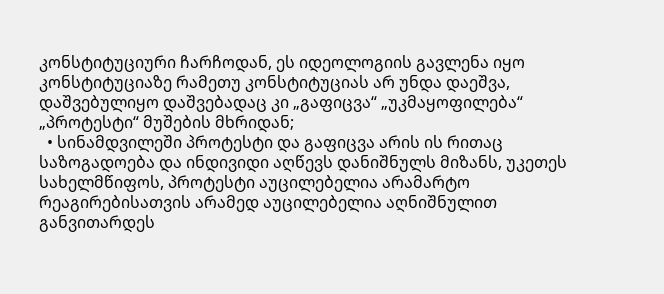კონსტიტუციური ჩარჩოდან, ეს იდეოლოგიის გავლენა იყო კონსტიტუციაზე რამეთუ კონსტიტუციას არ უნდა დაეშვა, დაშვებულიყო დაშვებადაც კი „გაფიცვა“ „უკმაყოფილება“ „პროტესტი“ მუშების მხრიდან;
  • სინამდვილეში პროტესტი და გაფიცვა არის ის რითაც საზოგადოება და ინდივიდი აღწევს დანიშნულს მიზანს, უკეთეს სახელმწიფოს, პროტესტი აუცილებელია არამარტო რეაგირებისათვის არამედ აუცილებელია აღნიშნულით განვითარდეს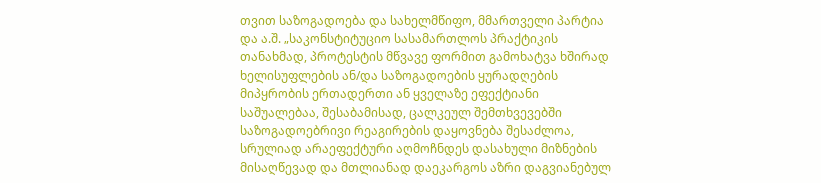თვით საზოგადოება და სახელმწიფო, მმართველი პარტია და ა.შ. „საკონსტიტუციო სასამართლოს პრაქტიკის თანახმად, პროტესტის მწვავე ფორმით გამოხატვა ხშირად ხელისუფლების ან/და საზოგადოების ყურადღების მიპყრობის ერთადერთი ან ყველაზე ეფექტიანი საშუალებაა, შესაბამისად, ცალკეულ შემთხვევებში საზოგადოებრივი რეაგირების დაყოვნება შესაძლოა, სრულიად არაეფექტური აღმოჩნდეს დასახული მიზნების მისაღწევად და მთლიანად დაეკარგოს აზრი დაგვიანებულ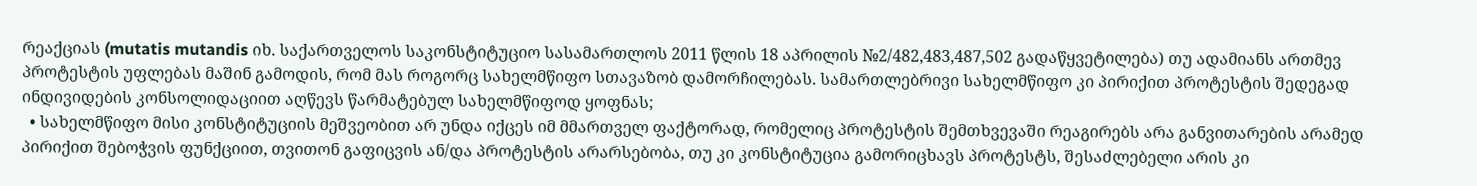რეაქციას (mutatis mutandis იხ. საქართველოს საკონსტიტუციო სასამართლოს 2011 წლის 18 აპრილის №2/482,483,487,502 გადაწყვეტილება) თუ ადამიანს ართმევ პროტესტის უფლებას მაშინ გამოდის, რომ მას როგორც სახელმწიფო სთავაზობ დამორჩილებას. სამართლებრივი სახელმწიფო კი პირიქით პროტესტის შედეგად ინდივიდების კონსოლიდაციით აღწევს წარმატებულ სახელმწიფოდ ყოფნას;
  • სახელმწიფო მისი კონსტიტუციის მეშვეობით არ უნდა იქცეს იმ მმართველ ფაქტორად, რომელიც პროტესტის შემთხვევაში რეაგირებს არა განვითარების არამედ პირიქით შებოჭვის ფუნქციით, თვითონ გაფიცვის ან/და პროტესტის არარსებობა, თუ კი კონსტიტუცია გამორიცხავს პროტესტს, შესაძლებელი არის კი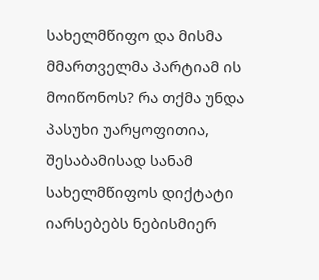სახელმწიფო და მისმა მმართველმა პარტიამ ის მოიწონოს? რა თქმა უნდა პასუხი უარყოფითია, შესაბამისად სანამ  სახელმწიფოს დიქტატი იარსებებს ნებისმიერ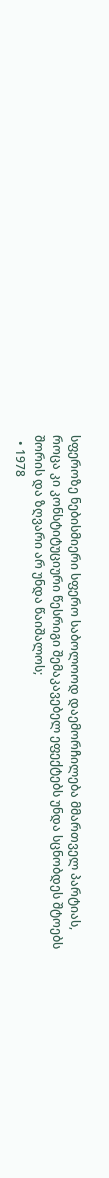სფეროზე ნებისმიერი სფერო საბოლოოდ დაემორჩილება მმართველ პარტიას, როცა კი კონსტიტუციური წესრიგი შემაკავებელ ეფექტებს უნდა სცნობდეს შტოებს შორის და ზღვარი არ უნდა წაიშალოს;
  • 1978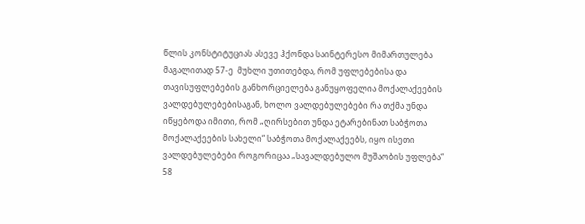წლის კონსტიტუციას ასევე ჰქონდა საინტერესო მიმართულება მაგალითად 57-ე  მუხლი უთითებდა, რომ უფლებებისა და თავისუფლებების განხორციელება განუყოფელია მოქალაქეების ვალდებულებებისაგან, ხოლო ვალდებულებები რა თქმა უნდა იწყებოდა იმითი, რომ „ღირსებით უნდა ეტარებინათ საბჭოთა მოქალაქეების სახელი“ საბჭოთა მოქალაქეებს, იყო ისეთი ვალდებულებები როგორიცაა „სავალდებულო მუშაობის უფლება“ 58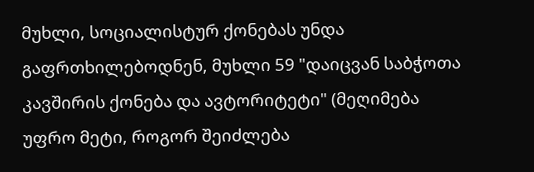მუხლი, სოციალისტურ ქონებას უნდა გაფრთხილებოდნენ, მუხლი 59 "დაიცვან საბჭოთა კავშირის ქონება და ავტორიტეტი" (მეღიმება უფრო მეტი, როგორ შეიძლება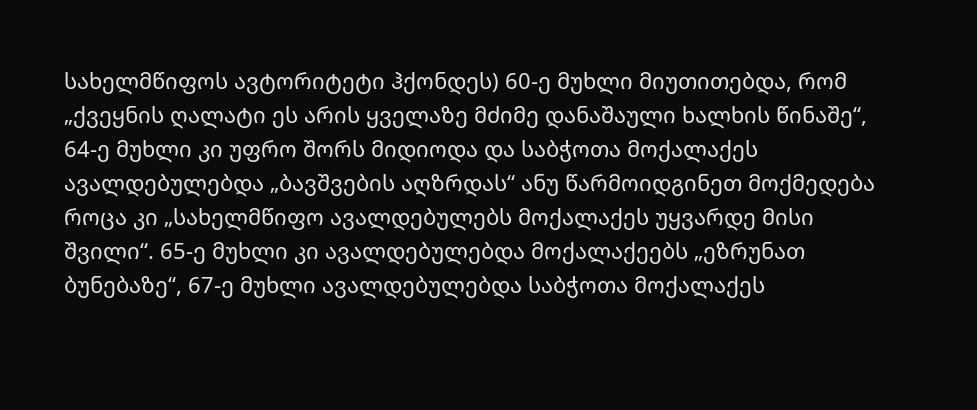სახელმწიფოს ავტორიტეტი ჰქონდეს) 60-ე მუხლი მიუთითებდა, რომ „ქვეყნის ღალატი ეს არის ყველაზე მძიმე დანაშაული ხალხის წინაშე“, 64-ე მუხლი კი უფრო შორს მიდიოდა და საბჭოთა მოქალაქეს ავალდებულებდა „ბავშვების აღზრდას“ ანუ წარმოიდგინეთ მოქმედება როცა კი „სახელმწიფო ავალდებულებს მოქალაქეს უყვარდე მისი შვილი“. 65-ე მუხლი კი ავალდებულებდა მოქალაქეებს „ეზრუნათ ბუნებაზე“, 67-ე მუხლი ავალდებულებდა საბჭოთა მოქალაქეს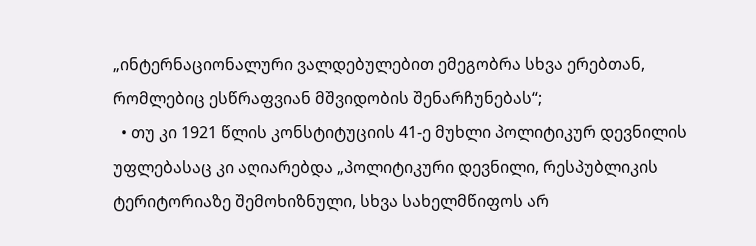„ინტერნაციონალური ვალდებულებით ემეგობრა სხვა ერებთან, რომლებიც ესწრაფვიან მშვიდობის შენარჩუნებას“;
  • თუ კი 1921 წლის კონსტიტუციის 41-ე მუხლი პოლიტიკურ დევნილის უფლებასაც კი აღიარებდა „პოლიტიკური დევნილი, რესპუბლიკის ტერიტორიაზე შემოხიზნული, სხვა სახელმწიფოს არ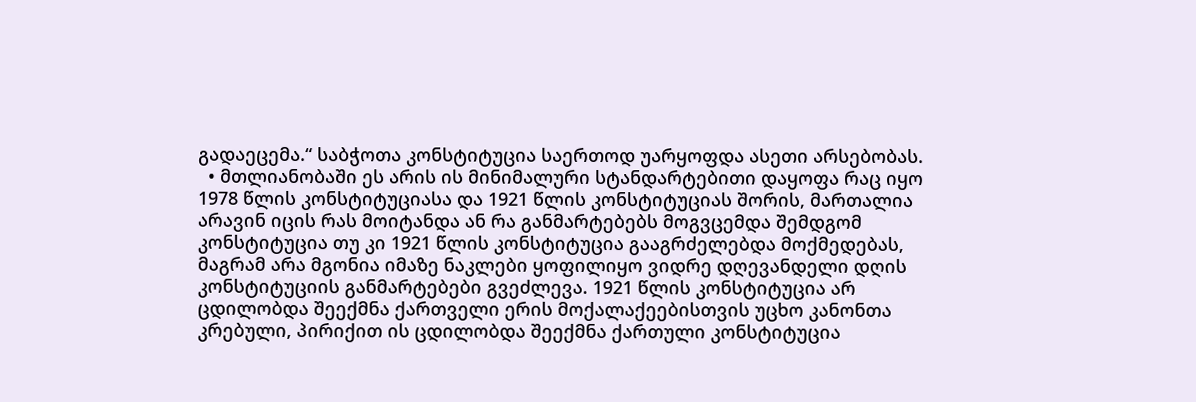გადაეცემა.“ საბჭოთა კონსტიტუცია საერთოდ უარყოფდა ასეთი არსებობას.
  • მთლიანობაში ეს არის ის მინიმალური სტანდარტებითი დაყოფა რაც იყო 1978 წლის კონსტიტუციასა და 1921 წლის კონსტიტუციას შორის, მართალია არავინ იცის რას მოიტანდა ან რა განმარტებებს მოგვცემდა შემდგომ კონსტიტუცია თუ კი 1921 წლის კონსტიტუცია გააგრძელებდა მოქმედებას, მაგრამ არა მგონია იმაზე ნაკლები ყოფილიყო ვიდრე დღევანდელი დღის კონსტიტუციის განმარტებები გვეძლევა. 1921 წლის კონსტიტუცია არ ცდილობდა შეექმნა ქართველი ერის მოქალაქეებისთვის უცხო კანონთა კრებული, პირიქით ის ცდილობდა შეექმნა ქართული კონსტიტუცია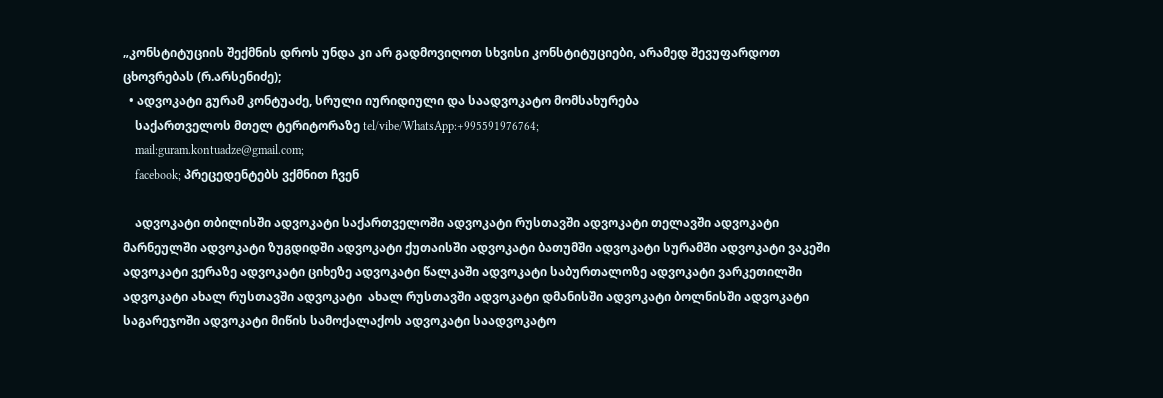„კონსტიტუციის შექმნის დროს უნდა კი არ გადმოვიღოთ სხვისი კონსტიტუციები, არამედ შევუფარდოთ ცხოვრებას (რ.არსენიძე);
  • ადვოკატი გურამ კონტუაძე, სრული იურიდიული და საადვოკატო მომსახურება
    საქართველოს მთელ ტერიტორაზე tel/vibe/WhatsApp:+995591976764;
    mail:guram.kontuadze@gmail.com;
    facebook; პრეცედენტებს ვქმნით ჩვენ

    ადვოკატი თბილისში ადვოკატი საქართველოში ადვოკატი რუსთავში ადვოკატი თელავში ადვოკატი მარნეულში ადვოკატი ზუგდიდში ადვოკატი ქუთაისში ადვოკატი ბათუმში ადვოკატი სურამში ადვოკატი ვაკეში ადვოკატი ვერაზე ადვოკატი ციხეზე ადვოკატი წალკაში ადვოკატი საბურთალოზე ადვოკატი ვარკეთილში ადვოკატი ახალ რუსთავში ადვოკატი  ახალ რუსთავში ადვოკატი დმანისში ადვოკატი ბოლნისში ადვოკატი საგარეჯოში ადვოკატი მიწის სამოქალაქოს ადვოკატი საადვოკატო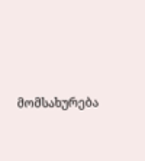მომსახურება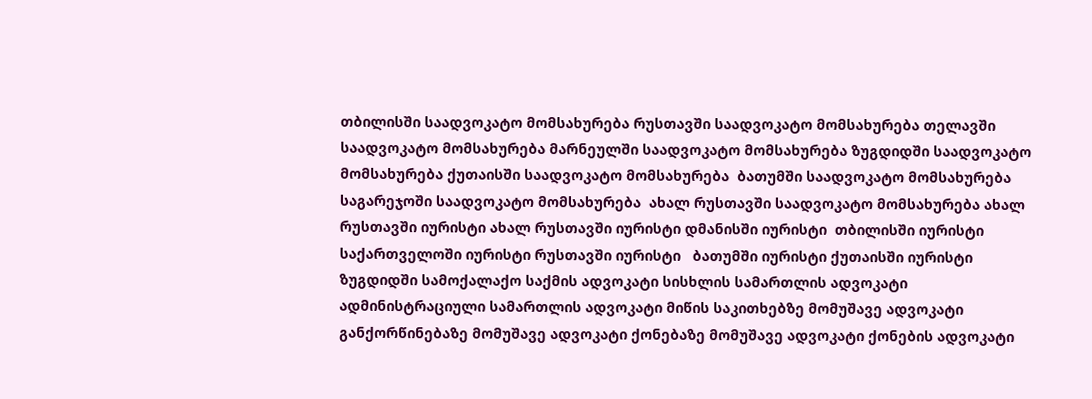თბილისში საადვოკატო მომსახურება რუსთავში საადვოკატო მომსახურება თელავში საადვოკატო მომსახურება მარნეულში საადვოკატო მომსახურება ზუგდიდში საადვოკატო მომსახურება ქუთაისში საადვოკატო მომსახურება  ბათუმში საადვოკატო მომსახურება  საგარეჯოში საადვოკატო მომსახურება  ახალ რუსთავში საადვოკატო მომსახურება ახალ რუსთავში იურისტი ახალ რუსთავში იურისტი დმანისში იურისტი  თბილისში იურისტი საქართველოში იურისტი რუსთავში იურისტი   ბათუმში იურისტი ქუთაისში იურისტი ზუგდიდში სამოქალაქო საქმის ადვოკატი სისხლის სამართლის ადვოკატი ადმინისტრაციული სამართლის ადვოკატი მიწის საკითხებზე მომუშავე ადვოკატი განქორწინებაზე მომუშავე ადვოკატი ქონებაზე მომუშავე ადვოკატი ქონების ადვოკატი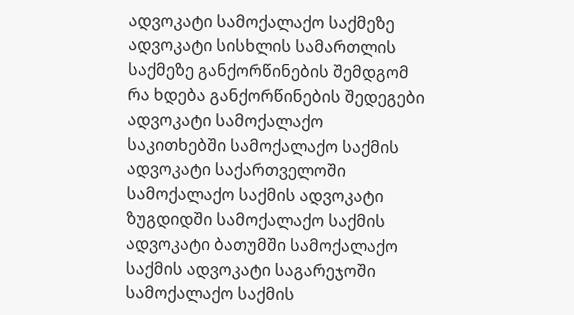ადვოკატი სამოქალაქო საქმეზე ადვოკატი სისხლის სამართლის საქმეზე განქორწინების შემდგომ რა ხდება განქორწინების შედეგები ადვოკატი სამოქალაქო საკითხებში სამოქალაქო საქმის ადვოკატი საქართველოში სამოქალაქო საქმის ადვოკატი ზუგდიდში სამოქალაქო საქმის ადვოკატი ბათუმში სამოქალაქო საქმის ადვოკატი საგარეჯოში სამოქალაქო საქმის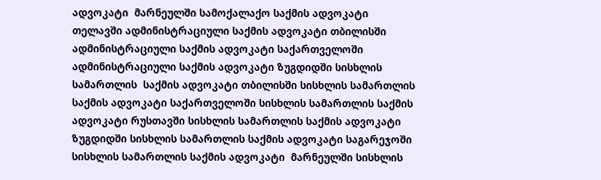ადვოკატი  მარნეულში სამოქალაქო საქმის ადვოკატი თელავში ადმინისტრაციული საქმის ადვოკატი თბილისში ადმინისტრაციული საქმის ადვოკატი საქართველოში ადმინისტრაციული საქმის ადვოკატი ზუგდიდში სისხლის სამართლის  საქმის ადვოკატი თბილისში სისხლის სამართლის  საქმის ადვოკატი საქართველოში სისხლის სამართლის საქმის ადვოკატი რუსთავში სისხლის სამართლის საქმის ადვოკატი ზუგდიდში სისხლის სამართლის საქმის ადვოკატი საგარეჯოში სისხლის სამართლის საქმის ადვოკატი  მარნეულში სისხლის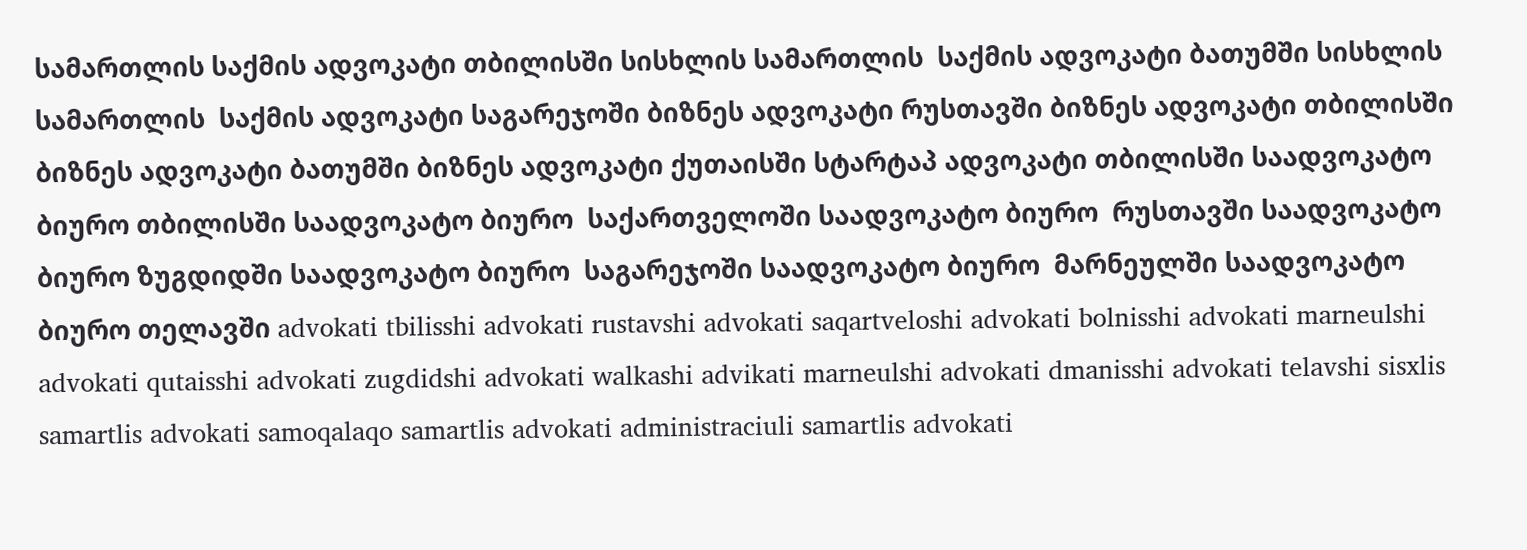სამართლის საქმის ადვოკატი თბილისში სისხლის სამართლის  საქმის ადვოკატი ბათუმში სისხლის სამართლის  საქმის ადვოკატი საგარეჯოში ბიზნეს ადვოკატი რუსთავში ბიზნეს ადვოკატი თბილისში ბიზნეს ადვოკატი ბათუმში ბიზნეს ადვოკატი ქუთაისში სტარტაპ ადვოკატი თბილისში საადვოკატო ბიურო თბილისში საადვოკატო ბიურო  საქართველოში საადვოკატო ბიურო  რუსთავში საადვოკატო ბიურო ზუგდიდში საადვოკატო ბიურო  საგარეჯოში საადვოკატო ბიურო  მარნეულში საადვოკატო ბიურო თელავში advokati tbilisshi advokati rustavshi advokati saqartveloshi advokati bolnisshi advokati marneulshi advokati qutaisshi advokati zugdidshi advokati walkashi advikati marneulshi advokati dmanisshi advokati telavshi sisxlis samartlis advokati samoqalaqo samartlis advokati administraciuli samartlis advokati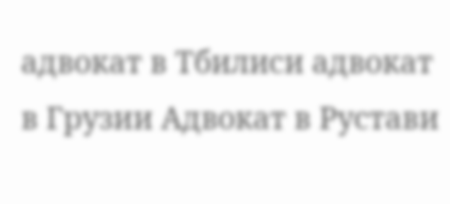адвокат в Тбилиси адвокат в Грузии Адвокат в Рустави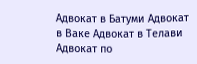Адвокат в Батуми Адвокат в Ваке Адвокат в Телави Адвокат по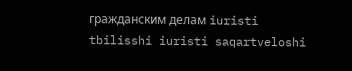гражданским делам iuristi tbilisshi iuristi saqartveloshi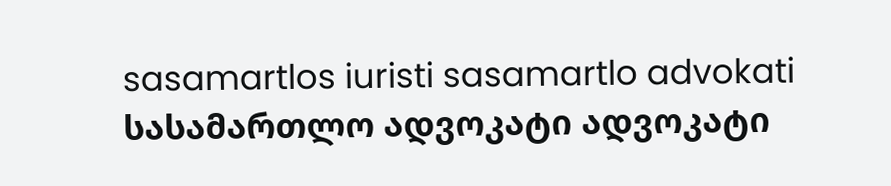sasamartlos iuristi sasamartlo advokati სასამართლო ადვოკატი ადვოკატი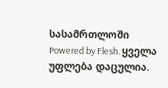სასამრთლოში
Powered by Flesh. ყველა უფლება დაცულია.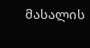მასალის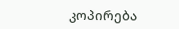კოპირება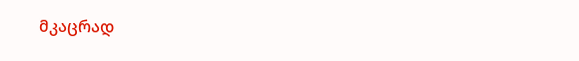მკაცრად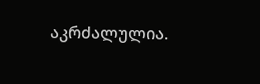აკრძალულია.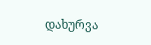დახურვა